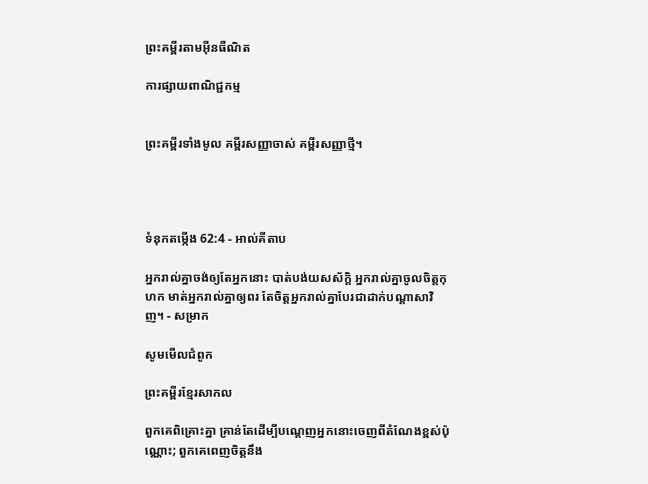ព្រះគម្ពីរតាមអ៊ីនធឺណិត

ការផ្សាយពាណិជ្ជកម្ម


ព្រះគម្ពីរទាំងមូល គម្ពីរសញ្ញាចាស់ គម្ពីរសញ្ញាថ្មី។




ទំនុកតម្កើង 62:4 - អាល់គីតាប

អ្នករាល់គ្នាចង់ឲ្យតែអ្នកនោះ បាត់បង់យស‌ស័ក្ដិ អ្នករាល់គ្នាចូលចិត្តកុហក មាត់អ្នករាល់គ្នាឲ្យពរ តែចិត្តអ្នករាល់គ្នាបែរជាដាក់បណ្ដាសាវិញ។ - សម្រាក

សូមមើលជំពូក

ព្រះគម្ពីរខ្មែរសាកល

ពួកគេពិគ្រោះគ្នា គ្រាន់តែដើម្បីបណ្ដេញអ្នកនោះចេញពីតំណែងខ្ពស់ប៉ុណ្ណោះ; ពួកគេពេញចិត្តនឹង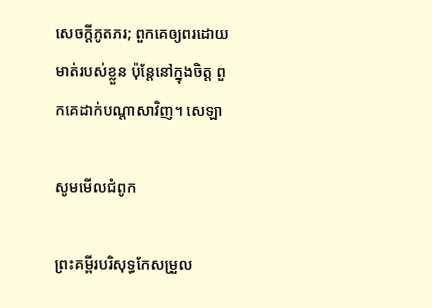សេចក្ដីភូតភរ; ពួកគេឲ្យពរដោយមាត់របស់ខ្លួន ប៉ុន្តែនៅក្នុងចិត្ត ពួកគេដាក់បណ្ដាសាវិញ។ សេឡា

សូមមើលជំពូក

ព្រះគម្ពីរបរិសុទ្ធកែសម្រួល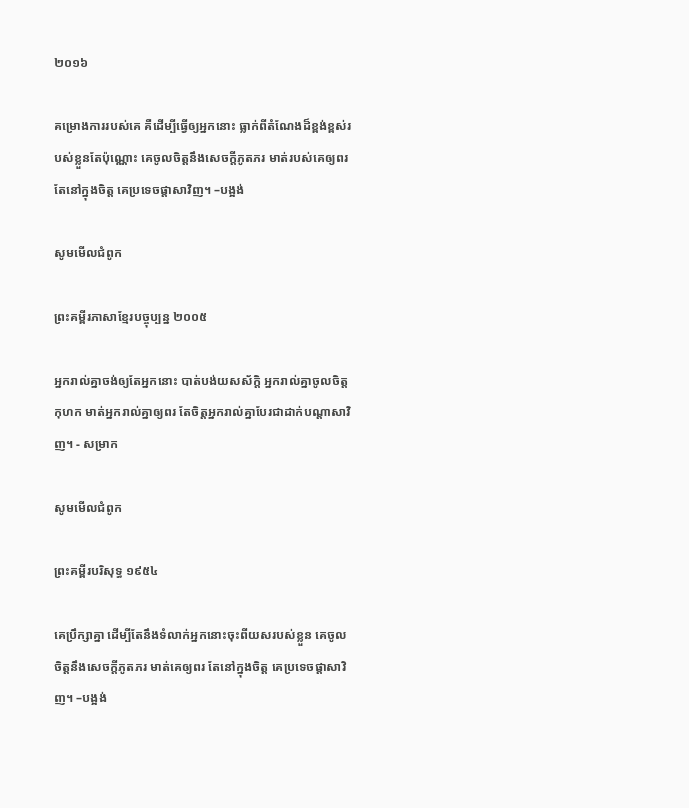២០១៦

គម្រោងការរបស់គេ គឺដើម្បីធ្វើឲ្យអ្នកនោះ ធ្លាក់ពីតំណែងដ៏ខ្ពង់ខ្ពស់របស់ខ្លួនតែប៉ុណ្ណោះ គេចូលចិត្តនឹងសេចក្ដីភូត‌ភរ មាត់របស់គេឲ្យពរ តែនៅក្នុងចិត្ត គេប្រទេចផ្ដាសាវិញ។ –បង្អង់

សូមមើលជំពូក

ព្រះគម្ពីរភាសាខ្មែរបច្ចុប្បន្ន ២០០៥

អ្នករាល់គ្នាចង់ឲ្យតែអ្នកនោះ បាត់បង់យស‌ស័ក្ដិ អ្នករាល់គ្នាចូលចិត្តកុហក មាត់អ្នករាល់គ្នាឲ្យពរ តែចិត្តអ្នករាល់គ្នាបែរជាដាក់បណ្ដាសាវិញ។ - សម្រាក

សូមមើលជំពូក

ព្រះគម្ពីរបរិសុទ្ធ ១៩៥៤

គេប្រឹក្សាគ្នា ដើម្បីតែនឹងទំលាក់អ្នកនោះចុះពីយសរបស់ខ្លួន គេចូលចិត្តនឹងសេចក្ដីភូត‌ភរ មាត់គេឲ្យពរ តែនៅក្នុងចិត្ត គេប្រទេចផ្តាសាវិញ។ –បង្អង់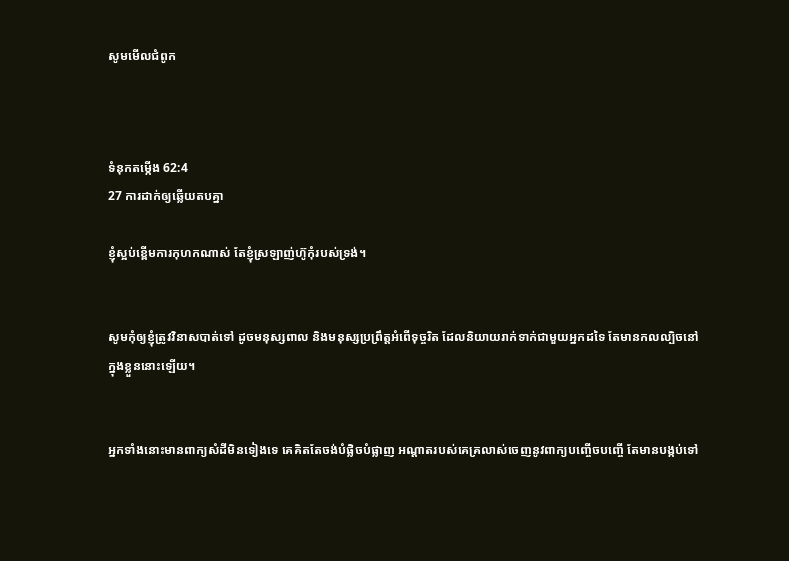សូមមើលជំពូក



ទំនុកតម្កើង 62:4
27 ការដាក់ឲ្យឆ្លើយតបគ្នា

ខ្ញុំស្អប់ខ្ពើមការកុហកណាស់ តែខ្ញុំស្រឡាញ់ហ៊ូកុំរបស់ទ្រង់។


សូមកុំឲ្យខ្ញុំត្រូវវិនាសបាត់ទៅ ដូចមនុស្សពាល និងមនុស្សប្រព្រឹត្តអំពើទុច្ចរិត ដែលនិយាយរាក់‌ទាក់ជាមួយអ្នកដទៃ តែមានកល‌ល្បិចនៅក្នុងខ្លួននោះឡើយ។


អ្នកទាំងនោះមានពាក្យសំដីមិនទៀងទេ គេគិតតែចង់បំផ្លិច‌បំផ្លាញ អណ្ដាតរបស់គេគ្រលាស់ចេញនូវពាក្យបញ្ចើច‌បញ្ចើ តែមានបង្កប់ទៅ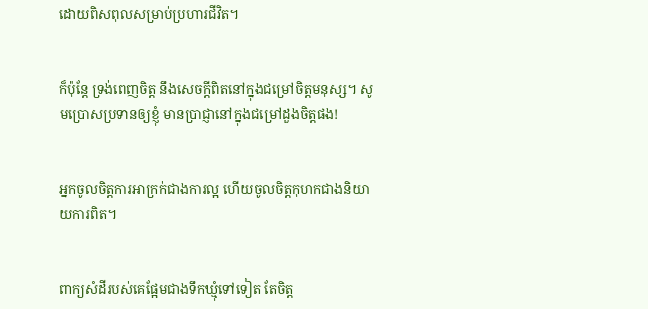ដោយពិស‌ពុលសម្រាប់ប្រហារជីវិត។


ក៏ប៉ុន្តែ ទ្រង់ពេញចិត្ត នឹងសេចក្ដីពិតនៅក្នុងជម្រៅចិត្តមនុស្ស។ សូមប្រោសប្រទានឲ្យខ្ញុំ មានប្រាជ្ញានៅក្នុងជម្រៅដួងចិត្តផង!


អ្នកចូលចិត្តការអាក្រក់ជាងការល្អ ហើយចូលចិត្តកុហកជាងនិយាយការពិត។


ពាក្យសំដីរបស់គេផ្អែមជាងទឹកឃ្មុំទៅទៀត តែចិត្ត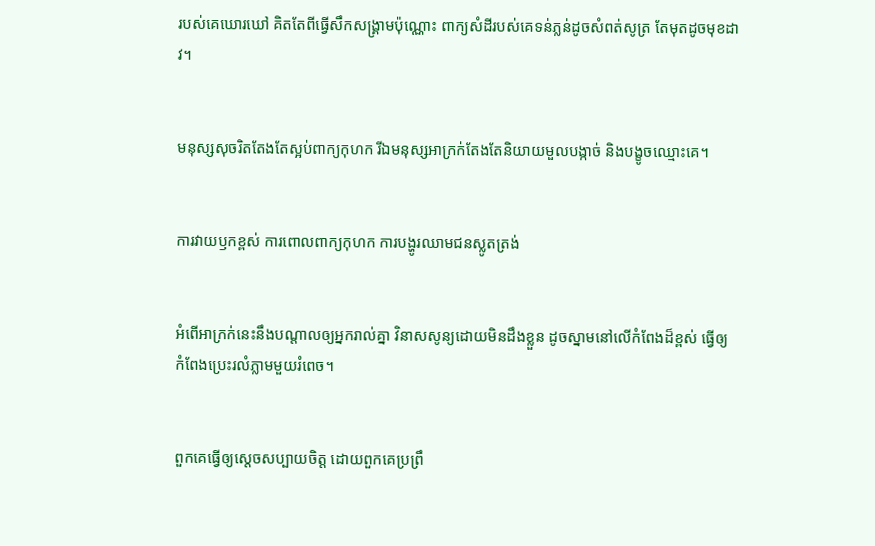របស់គេឃោរ‌ឃៅ គិតតែពីធ្វើសឹកសង្គ្រាមប៉ុណ្ណោះ ពាក្យសំដីរបស់គេទន់‌ភ្លន់ដូចសំពត់សូត្រ តែមុតដូចមុខដាវ។


មនុស្សសុចរិតតែងតែស្អប់ពាក្យកុហក រីឯមនុស្សអាក្រក់តែងតែនិយាយមួលបង្កាច់ និងបង្ខូចឈ្មោះគេ។


ការវាយ‌ឫកខ្ពស់ ការពោលពាក្យកុហក ការបង្ហូរឈាមជនស្លូតត្រង់


អំពើអាក្រក់នេះនឹងបណ្ដាលឲ្យអ្នករាល់គ្នា វិនាសសូន្យដោយមិនដឹងខ្លួន ដូចស្នាមនៅលើកំពែងដ៏ខ្ពស់ ធ្វើឲ្យកំពែងប្រេះរលំភ្លាមមួយរំពេច។


ពួកគេធ្វើឲ្យស្ដេចសប្បាយចិត្ត ដោយពួកគេប្រព្រឹ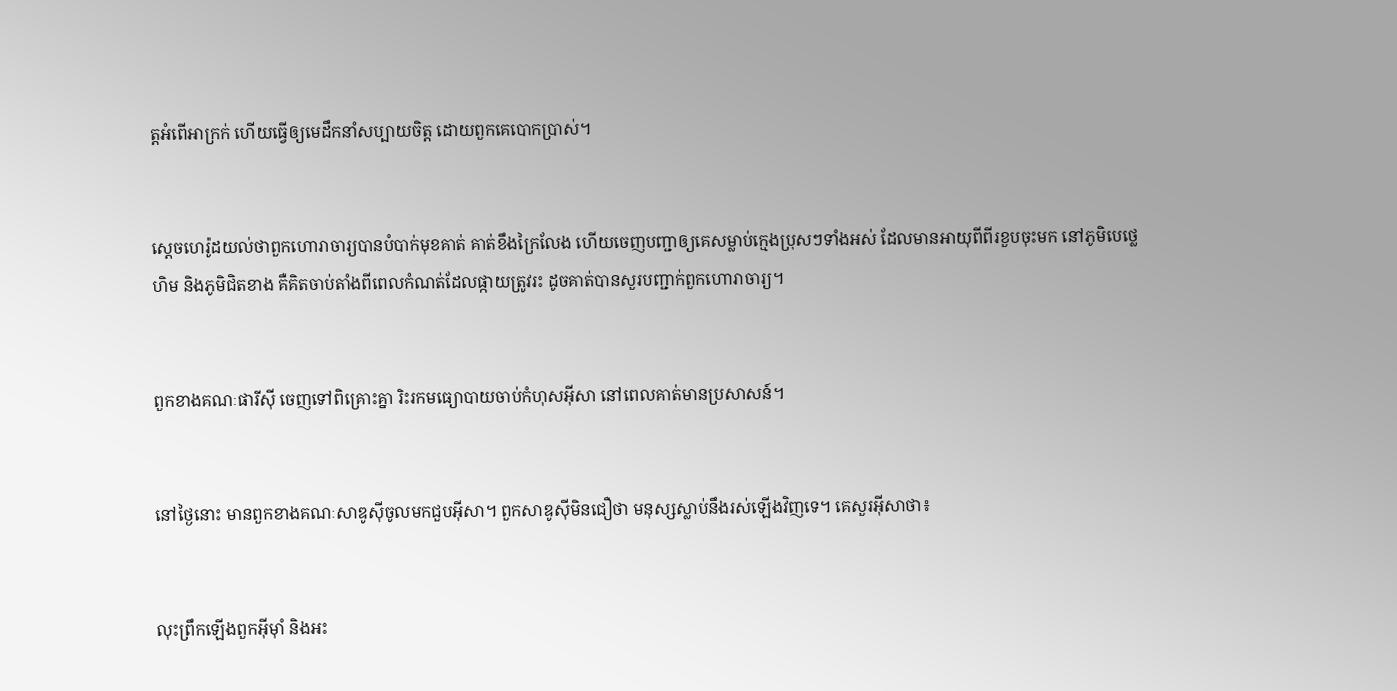ត្តអំពើអាក្រក់ ហើយធ្វើឲ្យមេដឹកនាំសប្បាយចិត្ត ដោយពួកគេបោកប្រាស់។


ស្តេចហេរ៉ូដយល់ថាពួកហោរា‌ចារ្យបានបំបាក់មុខគាត់ គាត់ខឹងក្រៃ‌លែង ហើយចេញបញ្ជាឲ្យគេសម្លាប់ក្មេងប្រុសៗទាំងអស់ ដែលមានអាយុពីពីរខួបចុះមក នៅភូមិបេថ្លេហិម និងភូមិជិតខាង គឺគិតចាប់តាំងពីពេលកំណត់ដែលផ្កាយត្រូវរះ ដូចគាត់បានសួរបញ្ជាក់ពួកហោរា‌ចារ្យ។


ពួកខាងគណៈផារីស៊ី ចេញទៅពិគ្រោះគ្នា រិះរកមធ្យោ‌បាយចាប់កំហុសអ៊ីសា នៅពេលគាត់មានប្រសាសន៍។


នៅថ្ងៃនោះ មានពួកខាងគណៈសាឌូ‌ស៊ីចូលមកជួបអ៊ីសា។ ពួកសាឌូ‌ស៊ីមិនជឿថា មនុស្សស្លាប់នឹងរស់ឡើងវិញទេ។ គេសួរអ៊ីសាថា៖


លុះព្រឹកឡើងពួកអ៊ីមុាំ និងអះ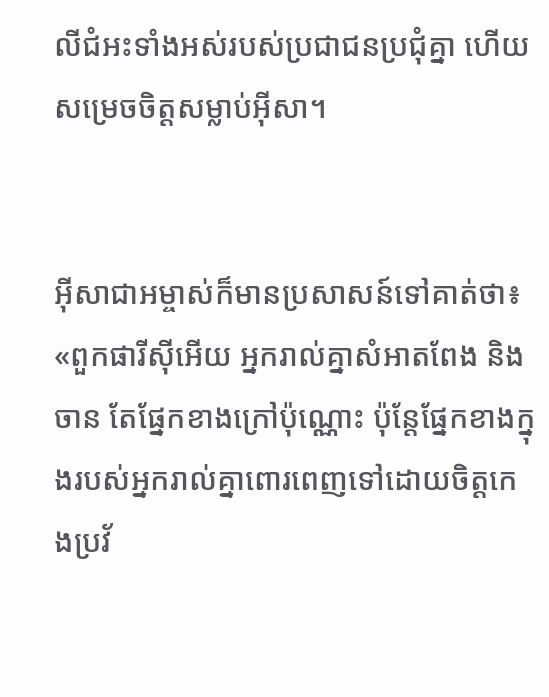លី‌ជំអះទាំងអស់របស់ប្រជា‌ជនប្រជុំគ្នា ហើយសម្រេចចិត្ដសម្លាប់អ៊ីសា។


អ៊ីសា‌ជាអម្ចាស់ក៏មានប្រសាសន៍ទៅគាត់ថា៖ «ពួកផារីស៊ីអើយ អ្នករាល់គ្នាសំអាតពែង និងចាន តែផ្នែកខាងក្រៅប៉ុណ្ណោះ ប៉ុន្តែផ្នែកខាងក្នុងរបស់អ្នករាល់គ្នាពោរ‌ពេញទៅដោយចិត្ដកេង‌ប្រវ័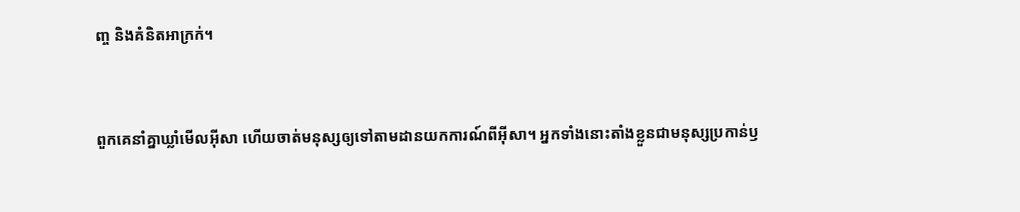ញ្ច និងគំនិតអាក្រក់។


ពួកគេនាំគ្នាឃ្លាំមើលអ៊ីសា ហើយចាត់មនុស្សឲ្យទៅតាមដានយកការណ៍ពីអ៊ីសា។ អ្នកទាំងនោះតាំងខ្លួនជាមនុស្សប្រកាន់ឫ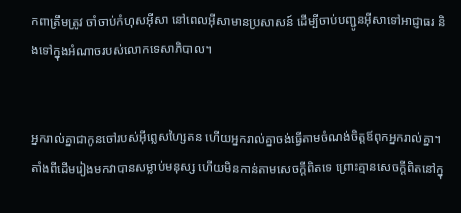ក‌ពាត្រឹមត្រូវ ចាំចាប់កំហុសអ៊ីសា នៅពេលអ៊ីសាមានប្រសាសន៍ ដើម្បីចាប់បញ្ជូនអ៊ីសាទៅអាជ្ញា‌ធរ និងទៅក្នុងអំណាចរបស់លោកទេសា‌ភិបាល។


អ្នករាល់គ្នាជាកូនចៅរបស់អ៊ីព្លេស‌ហ្សៃតន ហើយអ្នករាល់គ្នាចង់ធ្វើតាមចំណង់ចិត្ដឪពុកអ្នករាល់គ្នា។ តាំងពីដើមរៀងមកវាបានសម្លាប់មនុស្ស ហើយមិនកាន់តាមសេចក្ដីពិតទេ ព្រោះគ្មានសេចក្ដីពិតនៅក្នុ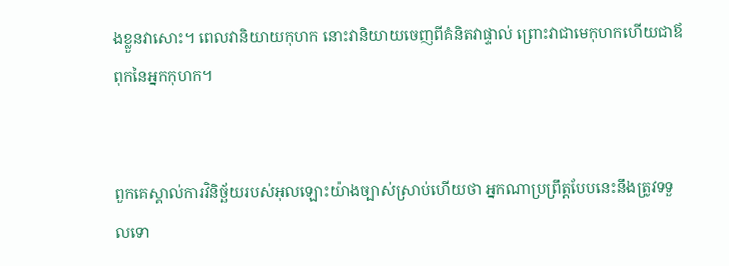ងខ្លួនវាសោះ។ ពេលវានិយាយកុហក នោះវានិយាយចេញពីគំនិតវាផ្ទាល់ ព្រោះវាជាមេកុហកហើយជាឪពុកនៃអ្នកកុហក។


ពួកគេស្គាល់ការវិនិច្ឆ័យរបស់អុលឡោះយ៉ាងច្បាស់ស្រាប់ហើយថា អ្នកណាប្រព្រឹត្ដបែបនេះនឹងត្រូវទទួលទោ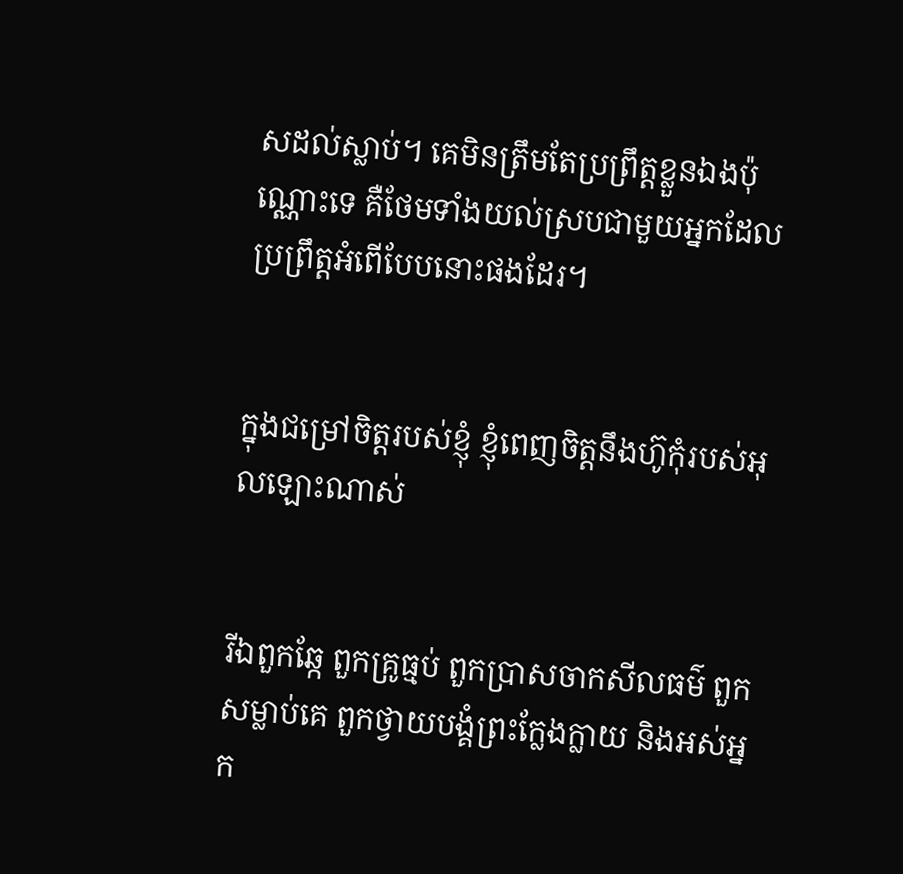សដល់ស្លាប់។ គេមិនត្រឹមតែប្រព្រឹត្ដខ្លួនឯងប៉ុណ្ណោះទេ គឺថែមទាំងយល់ស្របជាមួយអ្នកដែលប្រព្រឹត្ដអំពើបែបនោះផងដែរ។


ក្នុងជម្រៅចិត្ដរបស់ខ្ញុំ ខ្ញុំពេញចិត្ដនឹងហ៊ូកុំរបស់អុលឡោះណាស់


រីឯពួកឆ្កែ ពួកគ្រូធ្មប់ ពួកប្រាស‌ចាកសីល‌ធម៌ ពួកសម្លាប់គេ ពួកថ្វាយ‌បង្គំព្រះក្លែង‌ក្លាយ និងអស់អ្នក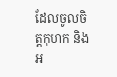ដែលចូលចិត្ដកុហក និងអ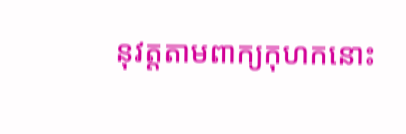នុវត្ដតាមពាក្យកុហកនោះ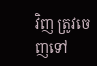វិញ ត្រូវចេញទៅ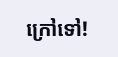ក្រៅទៅ!